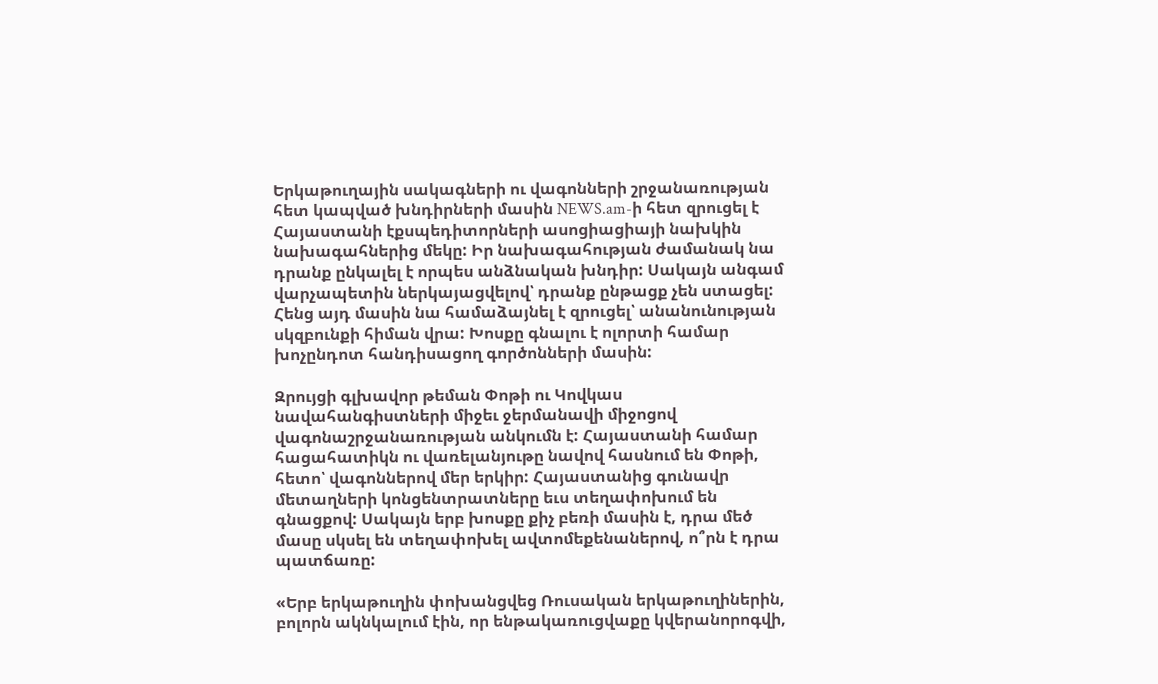Երկաթուղային սակագների ու վագոնների շրջանառության հետ կապված խնդիրների մասին NEWS.am-ի հետ զրուցել է Հայաստանի էքսպեդիտորների ասոցիացիայի նախկին նախագահներից մեկը: Իր նախագահության ժամանակ նա դրանք ընկալել է որպես անձնական խնդիր: Սակայն անգամ վարչապետին ներկայացվելով՝ դրանք ընթացք չեն ստացել: Հենց այդ մասին նա համաձայնել է զրուցել՝ անանունության սկզբունքի հիման վրա: Խոսքը գնալու է ոլորտի համար խոչընդոտ հանդիսացող գործոնների մասին:

Զրույցի գլխավոր թեման Փոթի ու Կովկաս նավահանգիստների միջեւ ջերմանավի միջոցով վագոնաշրջանառության անկումն է: Հայաստանի համար հացահատիկն ու վառելանյութը նավով հասնում են Փոթի, հետո՝ վագոններով մեր երկիր: Հայաստանից գունավր մետաղների կոնցենտրատները եւս տեղափոխում են գնացքով: Սակայն երբ խոսքը քիչ բեռի մասին է, դրա մեծ մասը սկսել են տեղափոխել ավտոմեքենաներով, ո՞րն է դրա պատճառը:

«Երբ երկաթուղին փոխանցվեց Ռուսական երկաթուղիներին, բոլորն ակնկալում էին, որ ենթակառուցվաքը կվերանորոգվի,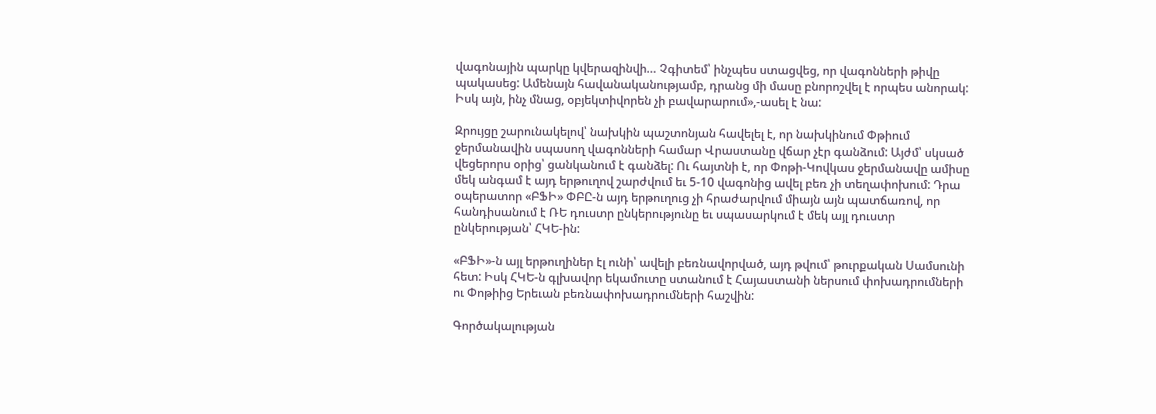վագոնային պարկը կվերազինվի… Չգիտեմ՝ ինչպես ստացվեց, որ վագոնների թիվը պակասեց: Ամենայն հավանականությամբ, դրանց մի մասը բնորոշվել է որպես անորակ: Իսկ այն, ինչ մնաց, օբյեկտիվորեն չի բավարարում»,-ասել է նա:

Զրույցը շարունակելով՝ նախկին պաշտոնյան հավելել է, որ նախկինում Փթիում ջերմանավին սպասող վագոնների համար Վրաստանը վճար չէր գանձում: Այժմ՝ սկսած վեցերորս օրից՝ ցանկանում է գանձել: Ու հայտնի է, որ Փոթի-Կովկաս ջերմանավը ամիսը մեկ անգամ է այդ երթուղով շարժվում եւ 5-10 վագոնից ավել բեռ չի տեղափոխում: Դրա օպերատոր «ԲՖԻ» ՓԲԸ-ն այդ երթուղուց չի հրաժարվում միայն այն պատճառով, որ հանդիսանում է ՌԵ դուստր ընկերությունը եւ սպասարկում է մեկ այլ դուստր ընկերության՝ ՀԿԵ-ին:

«ԲՖԻ»-ն այլ երթուղիներ էլ ունի՝ ավելի բեռնավորված, այդ թվում՝ թուրքական Սամսունի հետ: Իսկ ՀԿԵ-ն գլխավոր եկամուտը ստանում է Հայաստանի ներսում փոխադրումների ու Փոթիից Երեւան բեռնափոխադրումների հաշվին:

Գործակալության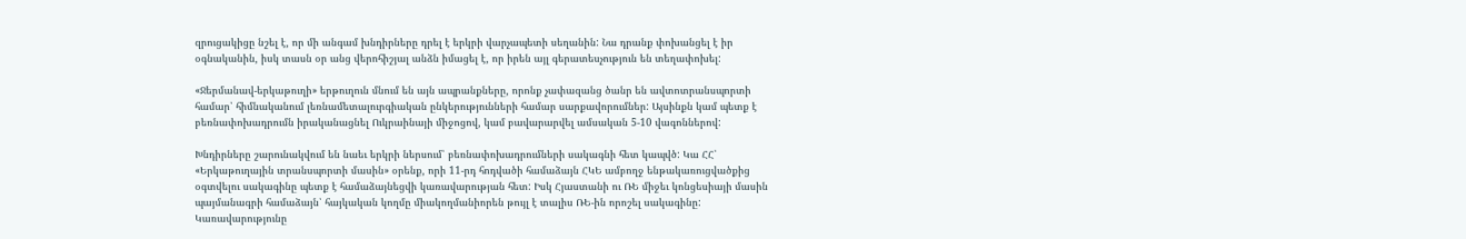զրուցակիցը նշել է, որ մի անգամ խնդիրները դրել է երկրի վարչապետի սեղանին: Նա դրանք փոխանցել է իր օգնականին, իսկ տասն օր անց վերոհիշյալ անձն իմացել է, որ իրեն այլ գերատեսչություն են տեղափոխել:

«Ջերմանավ-երկաթուղի» երթուղուն մնում են այն ապրանքները, որոնք չափազանց ծանր են ավտոտրանսպորտի համար՝ հիմնականում լեռնամետալուրգիական ընկերությունների համար սարքավորումներ: Այսինքն կամ պետք է բեռնափոխադրումն իրականացնել Ուկրաինայի միջոցով, կամ բավարարվել ամսական 5-10 վագոններով:

Խնդիրները շարունակվում են նաեւ երկրի ներսում՝ բեռնափոխադրումների սակագնի հետ կապվծ: Կա ՀՀ՝ «Երկաթուղային տրանսպորտի մասին» օրենք, որի 11-րդ հոդվածի համաձայն ՀԿԵ ամբողջ ենթակառուցվածքից օգտվելու սակագինը պետք է համաձայնեցվի կառավարության հետ: Իսկ Հյաստանի ու ՌԵ միջեւ կոնցեսիայի մասին պայմանագրի համաձայն՝ հայկական կողմը միակողմանիորեն թույլ է տալիս ՌԵ-ին որոշել սակագինը: Կառավարությունը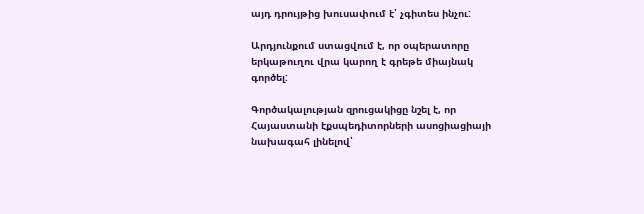այդ դրույթից խուսափում է՝ չգիտես ինչու:

Արդյունքում ստացվում է, որ օպերատորը երկաթուղու վրա կարող է գրեթե միայնակ գործել:

Գործակալության զրուցակիցը նշել է, որ Հայաստանի էքսպեդիտորների ասոցիացիայի նախագահ լինելով՝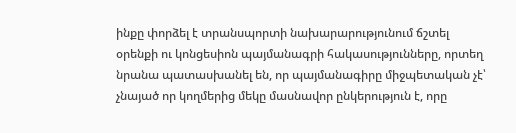ինքը փորձել է տրանսպորտի նախարարությունում ճշտել օրենքի ու կոնցեսիոն պայմանագրի հակասությունները, որտեղ նրանա պատասխանել են, որ պայմանագիրը միջպետական չէ՝ չնայած որ կողմերից մեկը մասնավոր ընկերություն է, որը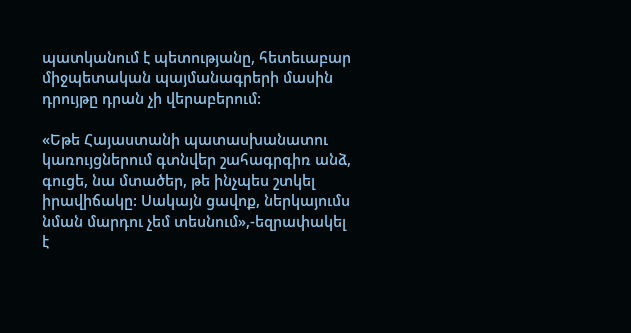պատկանում է պետությանը, հետեւաբար միջպետական պայմանագրերի մասին դրույթը դրան չի վերաբերում:

«Եթե Հայաստանի պատասխանատու կառույցներում գտնվեր շահագրգիռ անձ, գուցե, նա մտածեր, թե ինչպես շտկել իրավիճակը: Սակայն ցավոք, ներկայումս նման մարդու չեմ տեսնում»,-եզրափակել է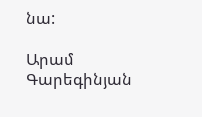նա:

Արամ Գարեգինյան